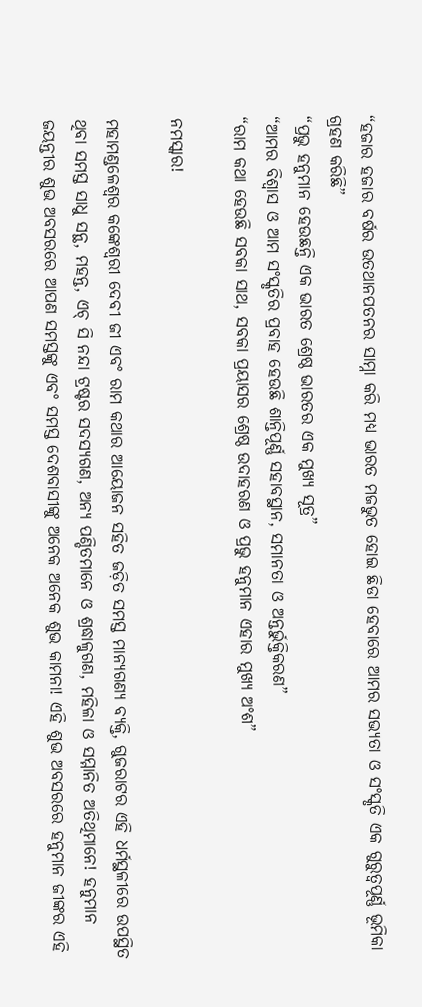“ହଜାର ହଜାର ବର୍ଷର ଉତଥାନପତନର ସାମ୍ନା କରି ମଧ୍ୟ ଭାରତ ମଜଭୁତ ହୋଇ ଛିଡା ହେବାରେ ଆମର ସଭ୍ୟତା ଓ ସଂସ୍କୃତି ଏକ ଗୁରୁତ୍ୱପୂର୍ଣ୍ଣ ଭୂମିକା ଗ୍ରହଣ କରିଛି”
“ପ୍ରଭୁ ହନୁମାନ ହେଉଛନ୍ତି ଏକ ଭାରତ ଶ୍ରେଷ୍ଠ ଭାରତର ଏକ ମୁଖ୍ୟ ସୂତ୍ର”
“ଆମର ବିଶ୍ୱାସ ଓ ଆମ ସଂସ୍କୃତିର ପ୍ରବାହ ହେଉଛି ଶାନ୍ତିପୂର୍ଣ୍ଣ ସହାବସ୍ଥାନ, ସମାନତା ଓ ଅନ୍ତର୍ଭୁକ୍ତିକରଣ”
“ରାମ କଥା ହେଉଛି ସବକା ସାଥ, ସବକା ପ୍ରୟାସର ଶ୍ରେଷ୍ଠ ଉଦାହରଣ ଓ ପ୍ରଭୁ ହନୁମାନ ଏହାର ମୁଖ୍ୟ ଅଂଶ”

ନମସ୍କାର!

ମହାମଣ୍ଡଳେଶ୍ୱର କଙ୍କେଶ୍ୱରୀ ଦେବୀ ଜୀ ଏବଂ ରାମ କଥାର ଆୟୋଜନ ସହିତ ଜଡ଼ିତ ସମସ୍ତ ମାନ୍ୟଗଣ୍ୟ ବ୍ୟକ୍ତି, ଗୁଜରାଟର ଏହି ଧର୍ମସ୍ଥଳୀରେ ଉପସ୍ଥିତ ଥିବା ସମସ୍ତ ସାଧୁ ସନ୍ଥ, ମହନ୍ତ, ଏଚ୍ ସି ନନ୍ଦା ଟ୍ରଷ୍ଟର ସଦସ୍ୟଗଣ, ଅନ୍ୟ ପଣ୍ଡିତମାନେ ଓ ଶ୍ରଦ୍ଧାଳୁଗଣ, ମହିଳା ଓ ସମ୍ମାନିତ ଅତିଥିମାନେ! ହନୁମାନ ଜୟନ୍ତୀର ଶୁଭ ଅବସରରେ ଆପଣ ସମସ୍ତଙ୍କୁ ଏବଂ ସମସ୍ତ ଦେଶବାସୀଙ୍କୁ ଅନେକ ଅନେକ ଶୁଭ କାମନା! ଏହି ଶୁଭ ଅବସରରେ ହନୁମାନ ଜୀଙ୍କର ଏହି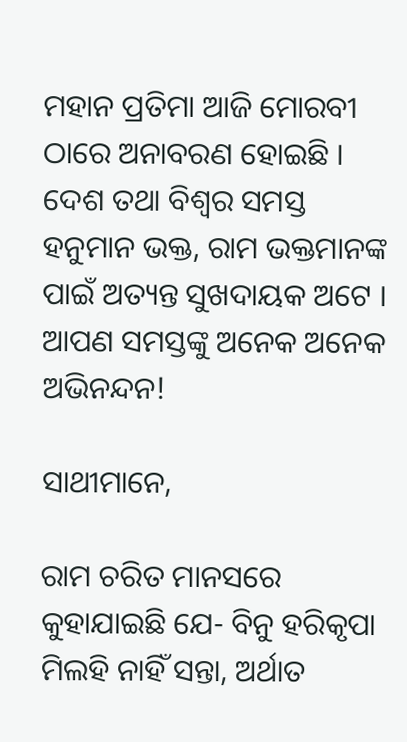ମହାନ ପ୍ରତିମା ଆଜି ମୋରବୀ ଠାରେ ଅନାବରଣ ହୋଇଛି । ଦେଶ ତଥା ବିଶ୍ୱର ସମସ୍ତ ହନୁମାନ ଭକ୍ତ, ରାମ ଭକ୍ତମାନଙ୍କ ପାଇଁ ଅତ୍ୟନ୍ତ ସୁଖଦାୟକ ଅଟେ । ଆପଣ ସମସ୍ତଙ୍କୁ ଅନେକ ଅନେକ ଅଭିନନ୍ଦନ!

ସାଥୀମାନେ,

ରାମ ଚରିତ ମାନସରେ କୁହାଯାଇଛି ଯେ- ବିନୁ ହରିକୃପା ମିଲହି ନାହିଁ ସନ୍ତା, ଅର୍ଥାତ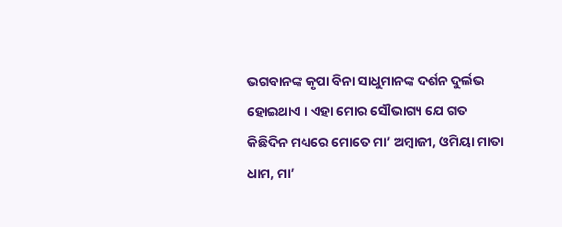ଭଗବାନଙ୍କ କୃପା ବିନା ସାଧୁମାନଙ୍କ ଦର୍ଶନ ଦୁର୍ଲଭ ହୋଇଥାଏ । ଏହା ମୋର ସୌଭାଗ୍ୟ ଯେ ଗତ କିଛିଦିନ ମଧ୍ୟରେ ମୋତେ ମା’ ଅମ୍ବାଜୀ, ଓମିୟା ମାତା ଧାମ, ମା’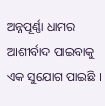ଅନ୍ନପୂର୍ଣ୍ଣା ଧାମର ଆଶୀର୍ବାଦ ପାଇବାକୁ ଏକ ସୁଯୋଗ ପାଇଛି ।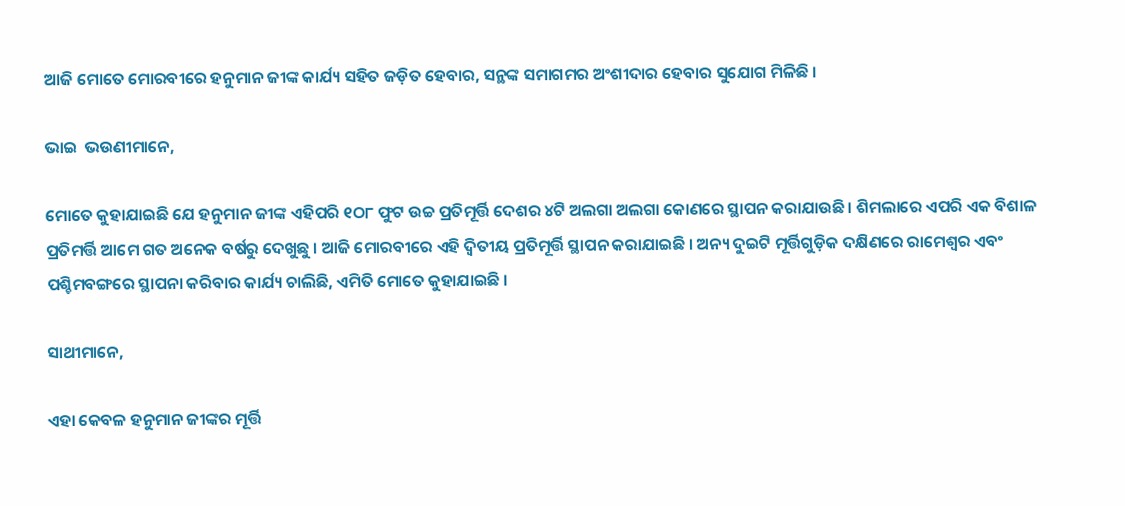ଆଜି ମୋତେ ମୋରବୀରେ ହନୁମାନ ଜୀଙ୍କ କାର୍ଯ୍ୟ ସହିତ ଜଡ଼ିତ ହେବାର, ସନ୍ଥଙ୍କ ସମାଗମର ଅଂଶୀଦାର ହେବାର ସୁଯୋଗ ମିଳିଛି ।

ଭାଇ  ଭଉଣୀମାନେ,

ମୋତେ କୁହାଯାଇଛି ଯେ ହନୁମାନ ଜୀଙ୍କ ଏହିପରି ୧ଠ୮ ଫୁଟ ଉଚ୍ଚ ପ୍ରତିମୂର୍ତ୍ତି ଦେଶର ୪ଟି ଅଲଗା ଅଲଗା କୋଣରେ ସ୍ଥାପନ କରାଯାଉଛି । ଶିମଲାରେ ଏପରି ଏକ ବିଶାଳ ପ୍ରତିମର୍ତ୍ତି ଆମେ ଗତ ଅନେକ ବର୍ଷରୁ ଦେଖୁଛୁ । ଆଜି ମୋରବୀରେ ଏହି ଦ୍ୱିତୀୟ ପ୍ରତିମୂର୍ତ୍ତି ସ୍ଥାପନ କରାଯାଇଛି । ଅନ୍ୟ ଦୁଇଟି ମୂର୍ତ୍ତିଗୁଡ଼ିକ ଦକ୍ଷିଣରେ ରାମେଶ୍ୱର ଏବଂ ପଶ୍ଚିମବଙ୍ଗରେ ସ୍ଥାପନା କରିବାର କାର୍ଯ୍ୟ ଚାଲିଛି, ଏମିତି ମୋତେ କୁହାଯାଇଛି ।

ସାଥୀମାନେ,

ଏହା କେବଳ ହନୁମାନ ଜୀଙ୍କର ମୂର୍ତ୍ତି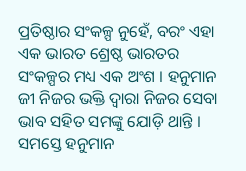ପ୍ରତିଷ୍ଠାର ସଂକଳ୍ପ ନୁହେଁ, ବରଂ ଏହା ଏକ ଭାରତ ଶ୍ରେଷ୍ଠ ଭାରତର ସଂକଳ୍ପର ମଧ୍ୟ ଏକ ଅଂଶ । ହନୁମାନ ଜୀ ନିଜର ଭକ୍ତି ଦ୍ୱାରା ନିଜର ସେବା ଭାବ ସହିତ ସମଙ୍କୁ ଯୋଡ଼ି ଥାନ୍ତି । ସମସ୍ତେ ହନୁମାନ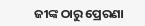ଜୀଙ୍କ ଠାରୁ ପ୍ରେରଣା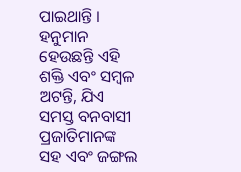ପାଇଥାନ୍ତି । ହନୁମାନ ହେଉଛନ୍ତି ଏହି ଶକ୍ତି ଏବଂ ସମ୍ବଳ ଅଟନ୍ତି, ଯିଏ ସମସ୍ତ ବନବାସୀ ପ୍ରଜାତିମାନଙ୍କ ସହ ଏବଂ ଜଙ୍ଗଲ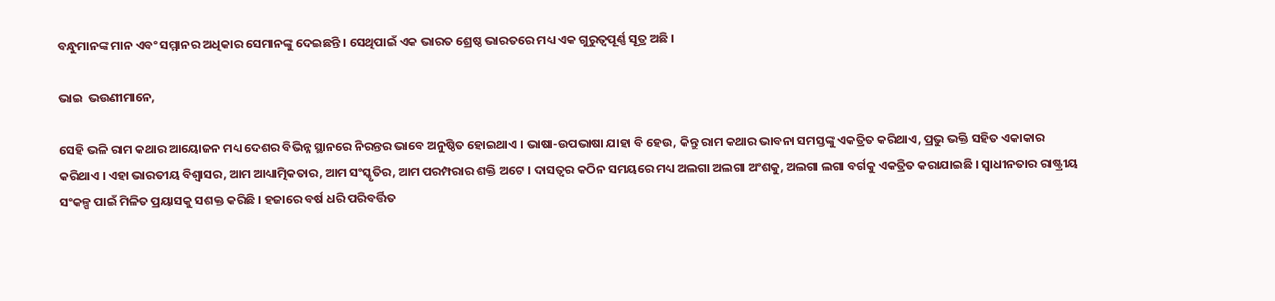ବନ୍ଧୁମାନଙ୍କ ମାନ ଏବଂ ସମ୍ମାନର ଅଧିକାର ସେମାନଙ୍କୁ ଦେଇଛନ୍ତି । ସେଥିପାଇଁ ଏକ ଭାରତ ଶ୍ରେଷ୍ଠ ଭାରତରେ ମଧ୍ୟ ଏକ ଗୁରୁତ୍ୱପୂର୍ଣ୍ଣ ସୂତ୍ର ଅଛି ।

ଭାଇ  ଭଉଣୀମାନେ,

ସେହି ଭଳି ରାମ କଥାର ଆୟୋଜନ ମଧ୍ୟ ଦେଶର ବିଭିନ୍ନ ସ୍ଥାନରେ ନିରନ୍ତର ଭାବେ ଅନୁଷ୍ଠିତ ହୋଇଥାଏ । ଭାଷା-ଉପଭାଷା ଯାହା ବି ହେଉ, କିନ୍ତୁ ରାମ କଥାର ଭାବନା ସମସ୍ତଙ୍କୁ ଏକତ୍ରିତ କରିଥାଏ, ପ୍ରଭୁ ଭକ୍ତି ସହିତ ଏକାକାର କରିଥାଏ । ଏହା ଭାରତୀୟ ବିଶ୍ୱାସର, ଆମ ଆଧ୍ୟାତ୍ମିକତାର, ଆମ ସଂସ୍କୃତିର, ଆମ ପରମ୍ପରାର ଶକ୍ତି ଅଟେ । ଦାସତ୍ୱର କଠିନ ସମୟରେ ମଧ୍ୟ ଅଲଗା ଅଲଗା ଅଂଶକୁ, ଅଲଗା ଲଗା ବର୍ଗକୁ ଏକତ୍ରିତ କରାଯାଇଛି । ସ୍ୱାଧୀନତାର ରାଷ୍ଟ୍ରୀୟ ସଂକଳ୍ପ ପାଇଁ ମିଳିତ ପ୍ରୟାସକୁ ସଶକ୍ତ କରିଛି । ହଜାରେ ବର୍ଷ ଧରି ପରିବର୍ତ୍ତିତ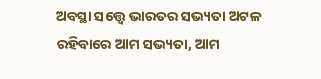ଅବସ୍ଥା ସତ୍ତ୍ୱେ ଭାରତର ସଭ୍ୟତା ଅଟଳ ରହିବାରେ ଆମ ସଭ୍ୟତା, ଆମ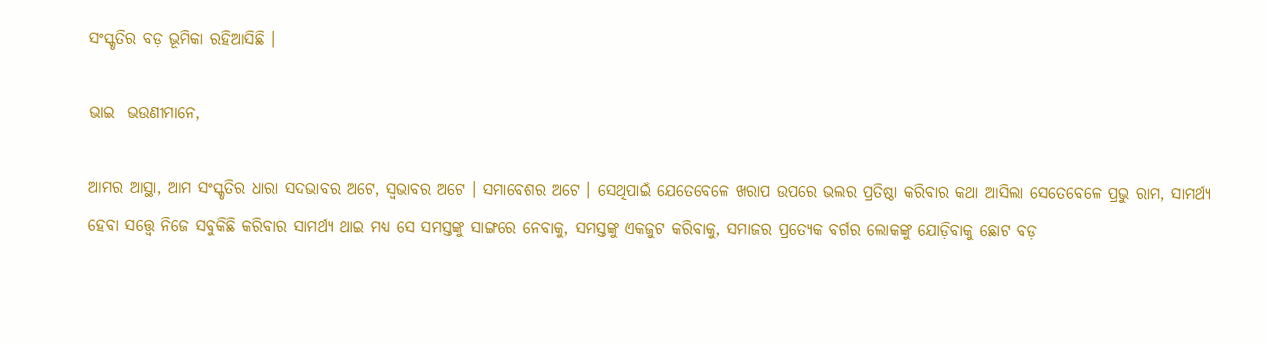ସଂସ୍କୃତିର ବଡ଼ ଭୂମିକା ରହିଆସିଛି ।

ଭାଇ  ଭଉଣୀମାନେ,

ଆମର ଆସ୍ଥା, ଆମ ସଂସ୍କୃତିର ଧାରା ସଦଭାବର ଅଟେ, ସ୍ୱଭାବର ଅଟେ । ସମାବେଶର ଅଟେ । ସେଥିପାଇଁ ଯେତେବେଳେ ଖରାପ ଉପରେ ଭଲର ପ୍ରତିଷ୍ଠା କରିବାର କଥା ଆସିଲା ସେତେବେଳେ ପ୍ରଭୁ ରାମ, ସାମର୍ଥ୍ୟ ହେବା ସତ୍ତ୍ୱେ ନିଜେ ସବୁକିଛି କରିବାର ସାମର୍ଥ୍ୟ ଥାଇ ମଧ୍ୟ ସେ ସମସ୍ତଙ୍କୁ ସାଙ୍ଗରେ ନେବାକୁ, ସମସ୍ତଙ୍କୁ ଏକଜୁଟ କରିବାକୁ, ସମାଜର ପ୍ରତ୍ୟେକ ବର୍ଗର ଲୋକଙ୍କୁ ଯୋଡ଼ିବାକୁ ଛୋଟ ବଡ଼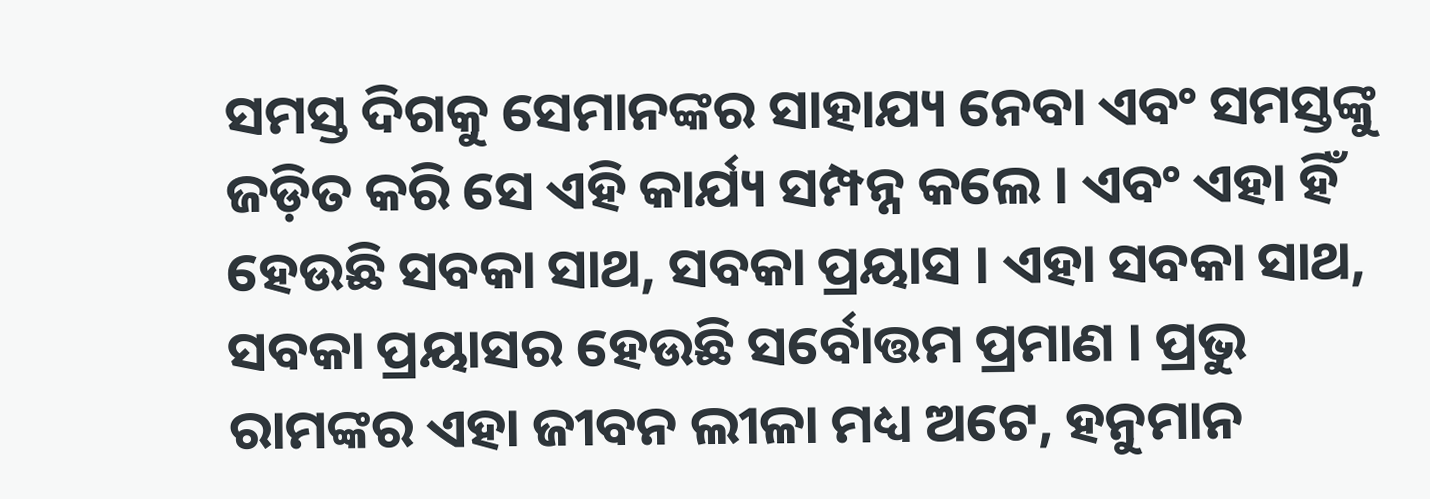ସମସ୍ତ ଦିଗକୁ ସେମାନଙ୍କର ସାହାଯ୍ୟ ନେବା ଏବଂ ସମସ୍ତଙ୍କୁ ଜଡ଼ିତ କରି ସେ ଏହି କାର୍ଯ୍ୟ ସମ୍ପନ୍ନ କଲେ । ଏବଂ ଏହା ହିଁ ହେଉଛି ସବକା ସାଥ, ସବକା ପ୍ରୟାସ । ଏହା ସବକା ସାଥ, ସବକା ପ୍ରୟାସର ହେଉଛି ସର୍ବୋତ୍ତମ ପ୍ରମାଣ । ପ୍ରଭୁ ରାମଙ୍କର ଏହା ଜୀବନ ଲୀଳା ମଧ୍ୟ ଅଟେ, ହନୁମାନ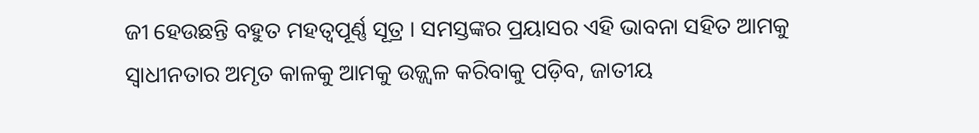ଜୀ ହେଉଛନ୍ତି ବହୁତ ମହତ୍ୱପୂର୍ଣ୍ଣ ସୂତ୍ର । ସମସ୍ତଙ୍କର ପ୍ରୟାସର ଏହି ଭାବନା ସହିତ ଆମକୁ ସ୍ୱାଧୀନତାର ଅମୃତ କାଳକୁ ଆମକୁ ଉଜ୍ଜ୍ୱଳ କରିବାକୁ ପଡ଼ିବ, ଜାତୀୟ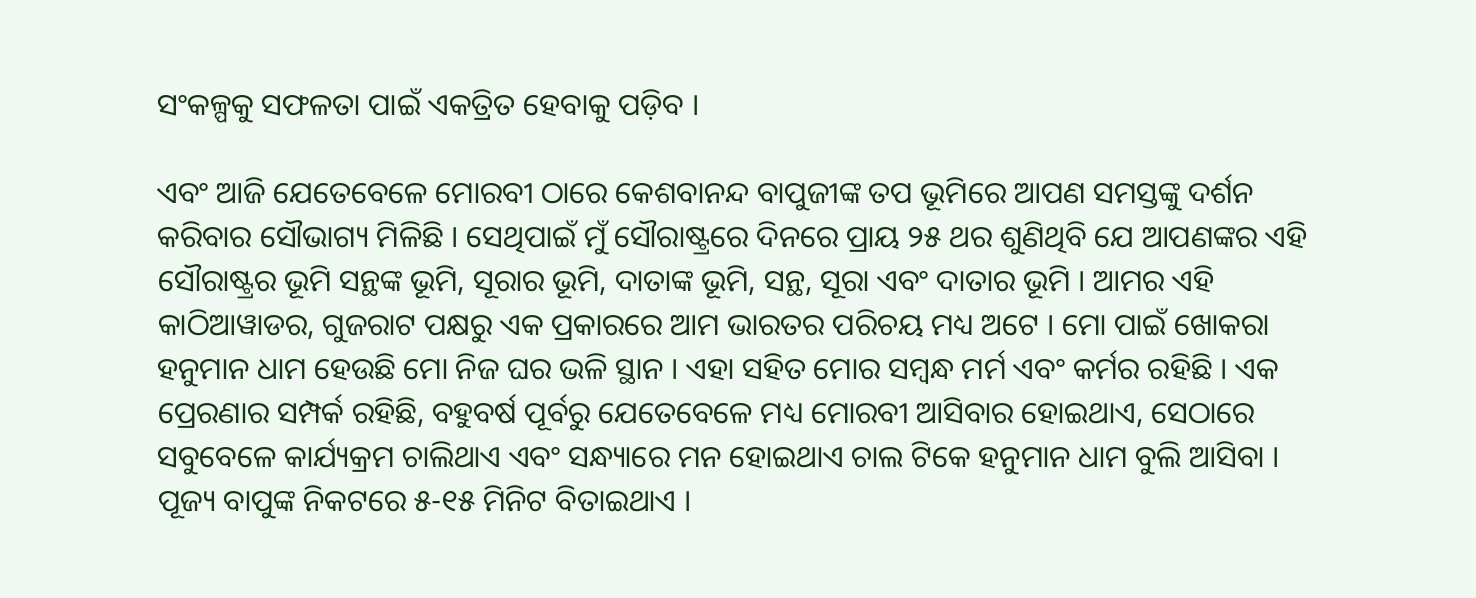ସଂକଳ୍ପକୁ ସଫଳତା ପାଇଁ ଏକତ୍ରିତ ହେବାକୁ ପଡ଼ିବ ।

ଏବଂ ଆଜି ଯେତେବେଳେ ମୋରବୀ ଠାରେ କେଶବାନନ୍ଦ ବାପୁଜୀଙ୍କ ତପ ଭୂମିରେ ଆପଣ ସମସ୍ତଙ୍କୁ ଦର୍ଶନ କରିବାର ସୌଭାଗ୍ୟ ମିଳିଛି । ସେଥିପାଇଁ ମୁଁ ସୌରାଷ୍ଟ୍ରରେ ଦିନରେ ପ୍ରାୟ ୨୫ ଥର ଶୁଣିଥିବି ଯେ ଆପଣଙ୍କର ଏହି ସୌରାଷ୍ଟ୍ରର ଭୂମି ସନ୍ଥଙ୍କ ଭୂମି, ସୂରାର ଭୂମି, ଦାତାଙ୍କ ଭୂମି, ସନ୍ଥ, ସୂରା ଏବଂ ଦାତାର ଭୂମି । ଆମର ଏହି କାଠିଆୱାଡର, ଗୁଜରାଟ ପକ୍ଷରୁ ଏକ ପ୍ରକାରରେ ଆମ ଭାରତର ପରିଚୟ ମଧ୍ୟ ଅଟେ । ମୋ ପାଇଁ ଖୋକରା ହନୁମାନ ଧାମ ହେଉଛି ମୋ ନିଜ ଘର ଭଳି ସ୍ଥାନ । ଏହା ସହିତ ମୋର ସମ୍ବନ୍ଧ ମର୍ମ ଏବଂ କର୍ମର ରହିଛି । ଏକ ପ୍ରେରଣାର ସମ୍ପର୍କ ରହିଛି, ବହୁବର୍ଷ ପୂର୍ବରୁ ଯେତେବେଳେ ମଧ୍ୟ ମୋରବୀ ଆସିବାର ହୋଇଥାଏ, ସେଠାରେ ସବୁବେଳେ କାର୍ଯ୍ୟକ୍ରମ ଚାଲିଥାଏ ଏବଂ ସନ୍ଧ୍ୟାରେ ମନ ହୋଇଥାଏ ଚାଲ ଟିକେ ହନୁମାନ ଧାମ ବୁଲି ଆସିବା । ପୂଜ୍ୟ ବାପୁଙ୍କ ନିକଟରେ ୫-୧୫ ମିନିଟ ବିତାଇଥାଏ ।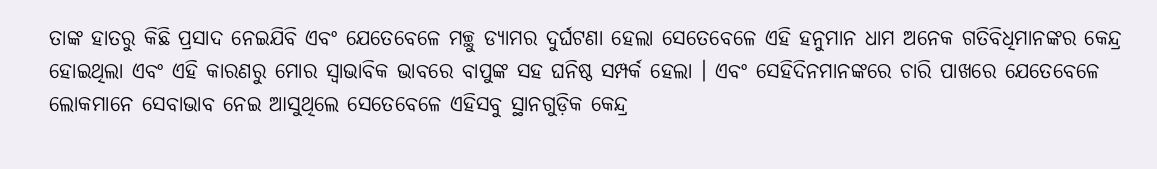ତାଙ୍କ ହାତରୁ କିଛି ପ୍ରସାଦ ନେଇଯିବି ଏବଂ ଯେତେବେଳେ ମଚ୍ଛୁ ଡ୍ୟାମର ଦୁର୍ଘଟଣା ହେଲା ସେତେବେଳେ ଏହି ହନୁମାନ ଧାମ ଅନେକ ଗତିବିଧିମାନଙ୍କର କେନ୍ଦ୍ର ହୋଇଥିଲା ଏବଂ ଏହି କାରଣରୁ ମୋର ସ୍ୱାଭାବିକ ଭାବରେ ବାପୁଙ୍କ ସହ ଘନିଷ୍ଠ ସମ୍ପର୍କ ହେଲା । ଏବଂ ସେହିଦିନମାନଙ୍କରେ ଚାରି ପାଖରେ ଯେତେବେଳେ ଲୋକମାନେ ସେବାଭାବ ନେଇ ଆସୁଥିଲେ ସେତେବେଳେ ଏହିସବୁ ସ୍ଥାନଗୁଡ଼ିକ କେନ୍ଦ୍ର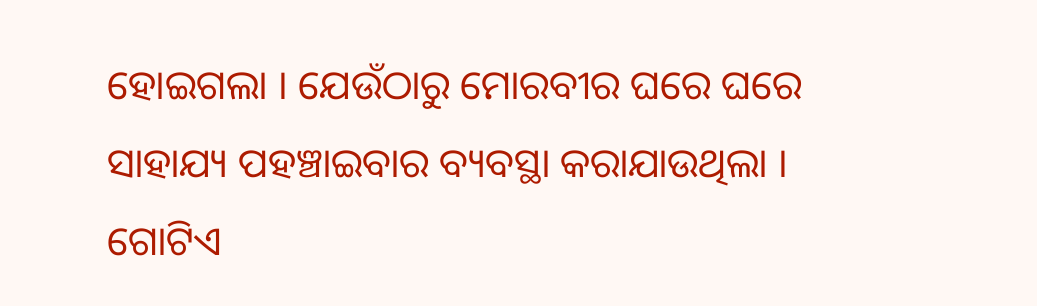ହୋଇଗଲା । ଯେଉଁଠାରୁ ମୋରବୀର ଘରେ ଘରେ ସାହାଯ୍ୟ ପହଞ୍ଚାଇବାର ବ୍ୟବସ୍ଥା କରାଯାଉଥିଲା । ଗୋଟିଏ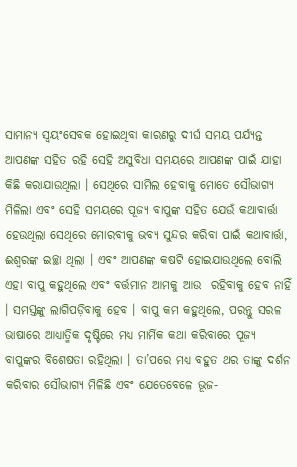ସାମାନ୍ୟ ସ୍ୱୟଂସେବକ ହୋଇଥିବା କାରଣରୁ ଦୀର୍ଘ ସମୟ ପର୍ଯ୍ୟନ୍ତ ଆପଣଙ୍କ ସହିତ ରହି ସେହି ଅସୁବିଧା ସମୟରେ ଆପଣଙ୍କ ପାଇଁ ଯାହା କିଛି କରାଯାଉଥିଲା । ସେଥିରେ ସାମିଲ ହେବାକୁ ମୋତେ ସୌଭାଗ୍ୟ ମିଳିଲା ଏବଂ ସେହି ସମୟରେ ପୂଜ୍ୟ ବାପୁଙ୍କ ସହିତ ଯେଉଁ କଥାବାର୍ତ୍ତା ହେଉଥିଲା ସେଥିରେ ମୋରବୀକୁ ଭବ୍ୟ ସୁନ୍ଦର କରିବା ପାଇଁ କଥାବାର୍ତ୍ତା, ଈଶ୍ୱରଙ୍କ ଇଚ୍ଛା ଥିଲା । ଏବଂ ଆପଣଙ୍କ କଷଟି ହୋଇଯାଉଥିଲେ ବୋଲି ଏହା ବାପୁ କହୁଥିଲେ ଏବଂ ବର୍ତ୍ତମାନ ଆମକୁ ଆଉ  ରହିବାକୁ ହେବ ନାହିଁ । ସମସ୍ତଙ୍କୁ ଲାଗିପଡ଼ିବାକୁ ହେବ । ବାପୁ କମ କହୁଥିଲେ, ପରନ୍ତୁ ସରଳ ଭାଷାରେ ଆଧ୍ୟାତ୍ମିକ ଦୃଷ୍ଟିରେ ମଧ୍ୟ ମାର୍ମିକ କଥା କରିବାରେ ପୂଜ୍ୟ ବାପୁଙ୍କର ବିଶେଷତା ରହିଥିଲା । ତା’ପରେ ମଧ୍ୟ ବହୁତ ଥର ତାଙ୍କୁ ଦର୍ଶନ କରିବାର ସୌଭାଗ୍ୟ ମିଳିଛି ଏବଂ ଯେତେବେଳେ ଭୂଜ-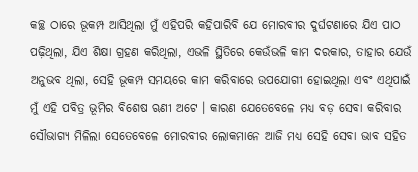କଚ୍ଛ ଠାରେ ଭୂକମ୍ପ ଆସିଥିଲା ମୁଁ ଏହିପରି କହିପାରିବି ଯେ ମୋରବୀର ଦୁର୍ଘଟଣାରେ ଯିଏ ପାଠ ପଢ଼ିଥିଲା, ଯିଏ ଶିକ୍ଷା ଗ୍ରହଣ କରିଥିଲା, ଏଭଳି ସ୍ଥିତିରେ କେଉଁଭଳି କାମ ଦରକାର, ତାହାର ଯେଉଁ ଅନୁଭବ ଥିଲା, ସେହି ଭୂକମ୍ପ ସମୟରେ କାମ କରିବାରେ ଉପଯୋଗୀ ହୋଇଥିଲା ଏବଂ ଏଥିପାଇଁ ମୁଁ ଏହି ପବିତ୍ର ଭୂମିର ବିଶେଷ ଋଣୀ ଅଟେ । କାରଣ ଯେତେବେଳେ ମଧ୍ୟ ବଡ଼ ସେବା କରିବାର ସୌଭାଗ୍ୟ ମିଳିଲା ସେତେବେଳେ ମୋରବୀର ଲୋକମାନେ ଆଜି ମଧ୍ୟ ସେହି ସେବା ଭାବ ସହିତ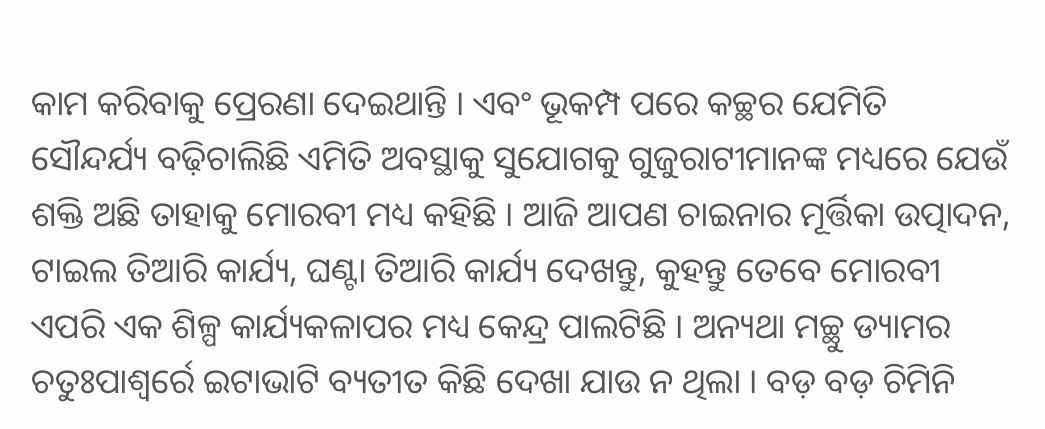କାମ କରିବାକୁ ପ୍ରେରଣା ଦେଇଥାନ୍ତି । ଏବଂ ଭୂକମ୍ପ ପରେ କଚ୍ଛର ଯେମିତି ସୌନ୍ଦର୍ଯ୍ୟ ବଢ଼ିଚାଲିଛି ଏମିତି ଅବସ୍ଥାକୁ ସୁଯୋଗକୁ ଗୁଜୁରାଟୀମାନଙ୍କ ମଧ୍ୟରେ ଯେଉଁ ଶକ୍ତି ଅଛି ତାହାକୁ ମୋରବୀ ମଧ୍ୟ କହିଛି । ଆଜି ଆପଣ ଚାଇନାର ମୂର୍ତ୍ତିକା ଉତ୍ପାଦନ, ଟାଇଲ ତିଆରି କାର୍ଯ୍ୟ, ଘଣ୍ଟା ତିଆରି କାର୍ଯ୍ୟ ଦେଖନ୍ତୁ, କୁହନ୍ତୁ ତେବେ ମୋରବୀ ଏପରି ଏକ ଶିଳ୍ପ କାର୍ଯ୍ୟକଳାପର ମଧ୍ୟ କେନ୍ଦ୍ର ପାଲଟିଛି । ଅନ୍ୟଥା ମଚ୍ଛୁ ଡ୍ୟାମର ଚତୁଃପାଶ୍ୱର୍ରେ ଇଟାଭାଟି ବ୍ୟତୀତ କିଛି ଦେଖା ଯାଉ ନ ଥିଲା । ବଡ଼ ବଡ଼ ଚିମିନି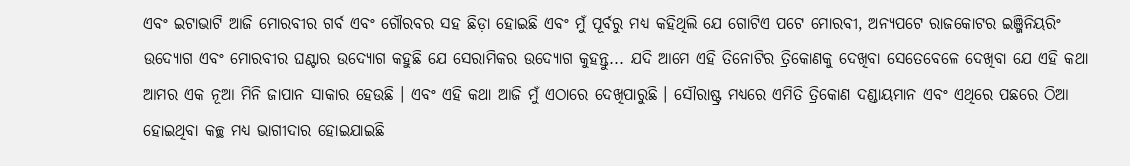ଏବଂ ଇଟାଭାଟି ଆଜି ମୋରବୀର ଗର୍ବ ଏବଂ ଗୌରବର ସହ ଛିଡ଼ା ହୋଇଛି ଏବଂ ମୁଁ ପୂର୍ବରୁ ମଧ୍ୟ କହିଥିଲି ଯେ ଗୋଟିଏ ପଟେ ମୋରବୀ, ଅନ୍ୟପଟେ ରାଜକୋଟର ଇଞ୍ଜିନିୟରିଂ ଉଦ୍ୟୋଗ ଏବଂ ମୋରବୀର ଘଣ୍ଟାର ଉଦ୍ୟୋଗ କହୁଛି ଯେ ସେରାମିକର ଉଦ୍ୟୋଗ କୁହନ୍ତୁ... ଯଦି ଆମେ ଏହି ତିନୋଟିର ତ୍ରିକୋଣକୁ ଦେଖିବା ସେତେବେଳେ ଦେଖିବା ଯେ ଏହି କଥା ଆମର ଏକ ନୂଆ ମିନି ଜାପାନ ସାକାର ହେଉଛି । ଏବଂ ଏହି କଥା ଆଜି ମୁଁ ଏଠାରେ ଦେଖିପାରୁଛି । ସୌରାଷ୍ଟ୍ର ମଧ୍ୟରେ ଏମିତି ତ୍ରିକୋଣ ଦଣ୍ଡାୟମାନ ଏବଂ ଏଥିରେ ପଛରେ ଠିଆ ହୋଇଥିବା କଚ୍ଛ ମଧ୍ୟ ଭାଗୀଦାର ହୋଇଯାଇଛି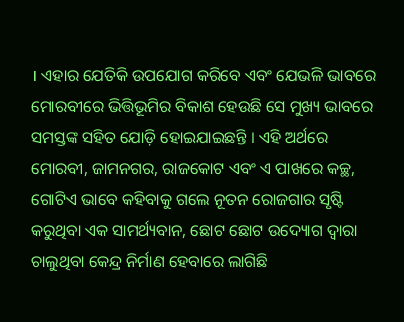। ଏହାର ଯେତିକି ଉପଯୋଗ କରିବେ ଏବଂ ଯେଭଳି ଭାବରେ ମୋରବୀରେ ଭିତ୍ତିଭୂମିର ବିକାଶ ହେଉଛି ସେ ମୁଖ୍ୟ ଭାବରେ ସମସ୍ତଙ୍କ ସହିତ ଯୋଡ଼ି ହୋଇଯାଇଛନ୍ତି । ଏହି ଅର୍ଥରେ ମୋରବୀ, ଜାମନଗର, ରାଜକୋଟ ଏବଂ ଏ ପାଖରେ କଚ୍ଛ, ଗୋଟିଏ ଭାବେ କହିବାକୁ ଗଲେ ନୂତନ ରୋଜଗାର ସୃଷ୍ଟି କରୁଥିବା ଏକ ସାମର୍ଥ୍ୟବାନ, ଛୋଟ ଛୋଟ ଉଦ୍ୟୋଗ ଦ୍ୱାରା ଚାଲୁଥିବା କେନ୍ଦ୍ର ନିର୍ମାଣ ହେବାରେ ଲାଗିଛି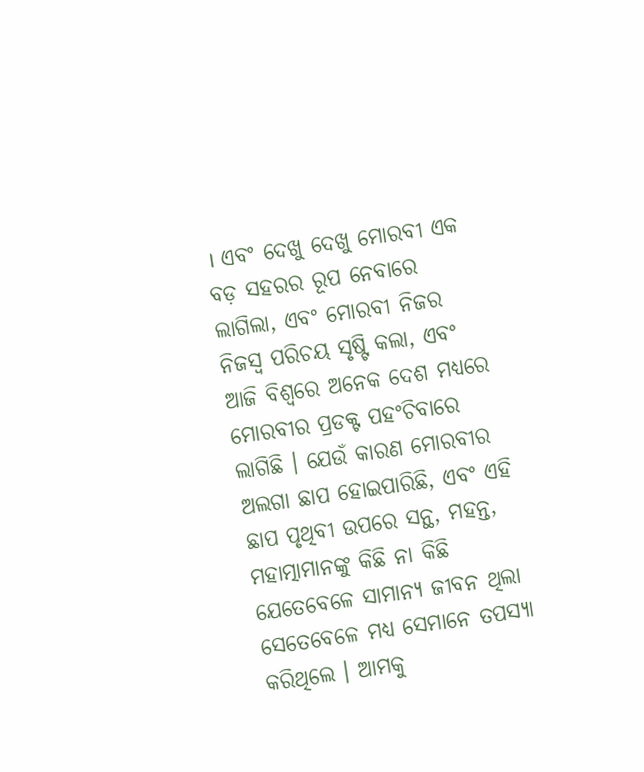। ଏବଂ ଦେଖୁ ଦେଖୁ ମୋରବୀ ଏକ ବଡ଼ ସହରର ରୂପ ନେବାରେ ଲାଗିଲା, ଏବଂ ମୋରବୀ ନିଜର ନିଜସ୍ୱ ପରିଚୟ ସୃଷ୍ଟି କଲା, ଏବଂ ଆଜି ବିଶ୍ୱରେ ଅନେକ ଦେଶ ମଧ୍ୟରେ ମୋରବୀର ପ୍ରଡକ୍ଟ ପହଂଚିବାରେ ଲାଗିଛି । ଯେଉଁ କାରଣ ମୋରବୀର ଅଲଗା ଛାପ ହୋଇପାରିଛି, ଏବଂ ଏହି ଛାପ ପୃଥିବୀ ଉପରେ ସନ୍ଥ, ମହନ୍ତ, ମହାତ୍ମାମାନଙ୍କୁ କିଛି ନା କିଛି ଯେତେବେଳେ ସାମାନ୍ୟ ଜୀବନ ଥିଲା ସେତେବେଳେ ମଧ୍ୟ ସେମାନେ ତପସ୍ୟା କରିଥିଲେ । ଆମକୁ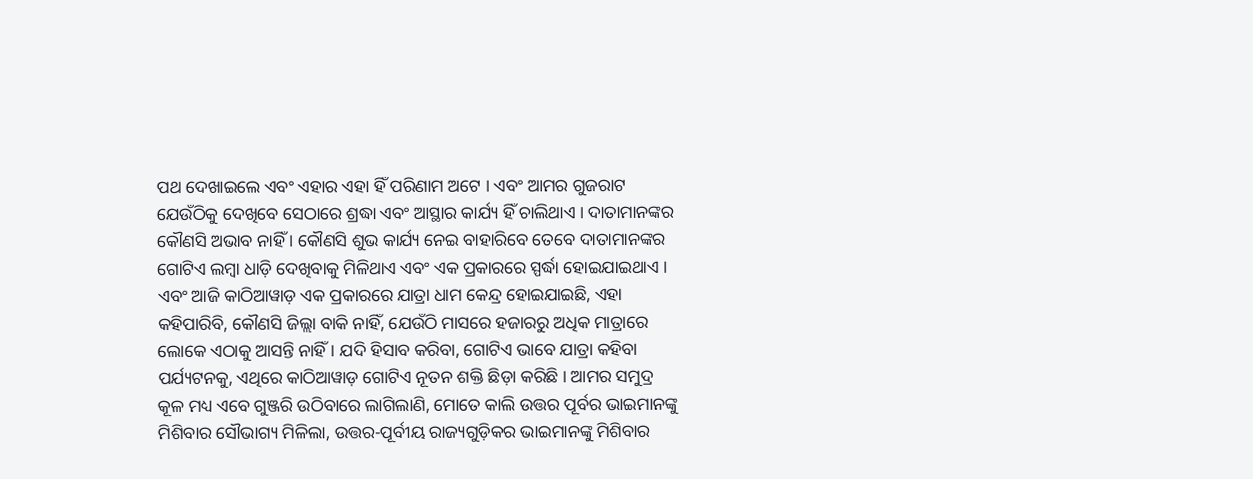ପଥ ଦେଖାଇଲେ ଏବଂ ଏହାର ଏହା ହିଁ ପରିଣାମ ଅଟେ । ଏବଂ ଆମର ଗୁଜରାଟ ଯେଉଁଠିକୁ ଦେଖିବେ ସେଠାରେ ଶ୍ରଦ୍ଧା ଏବଂ ଆସ୍ଥାର କାର୍ଯ୍ୟ ହିଁ ଚାଲିଥାଏ । ଦାତାମାନଙ୍କର କୌଣସି ଅଭାବ ନାହିଁ । କୌଣସି ଶୁଭ କାର୍ଯ୍ୟ ନେଇ ବାହାରିବେ ତେବେ ଦାତାମାନଙ୍କର ଗୋଟିଏ ଲମ୍ବା ଧାଡ଼ି ଦେଖିବାକୁ ମିଳିଥାଏ ଏବଂ ଏକ ପ୍ରକାରରେ ସ୍ପର୍ଦ୍ଧା ହୋଇଯାଇଥାଏ । ଏବଂ ଆଜି କାଠିଆୱାଡ଼ ଏକ ପ୍ରକାରରେ ଯାତ୍ରା ଧାମ କେନ୍ଦ୍ର ହୋଇଯାଇଛି, ଏହା କହିପାରିବି, କୌଣସି ଜିଲ୍ଲା ବାକି ନାହିଁ, ଯେଉଁଠି ମାସରେ ହଜାରରୁ ଅଧିକ ମାତ୍ରାରେ ଲୋକେ ଏଠାକୁ ଆସନ୍ତି ନାହିଁ । ଯଦି ହିସାବ କରିବା, ଗୋଟିଏ ଭାବେ ଯାତ୍ରା କହିବା ପର୍ଯ୍ୟଟନକୁ, ଏଥିରେ କାଠିଆୱାଡ଼ ଗୋଟିଏ ନୂତନ ଶକ୍ତି ଛିଡ଼ା କରିଛି । ଆମର ସମୁଦ୍ର କୂଳ ମଧ୍ୟ ଏବେ ଗୁଞ୍ଜରି ଉଠିବାରେ ଲାଗିଲାଣି, ମୋତେ କାଲି ଉତ୍ତର ପୂର୍ବର ଭାଇମାନଙ୍କୁ ମିଶିବାର ସୌଭାଗ୍ୟ ମିଳିଲା, ଉତ୍ତର-ପୂର୍ବୀୟ ରାଜ୍ୟଗୁଡ଼ିକର ଭାଇମାନଙ୍କୁ ମିଶିବାର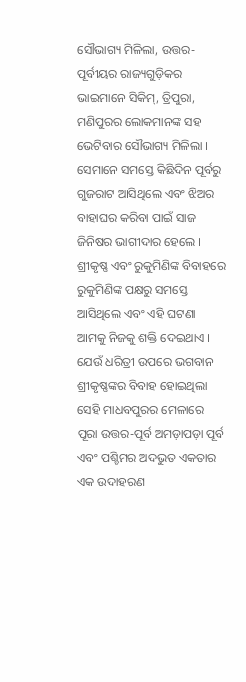ସୌଭାଗ୍ୟ ମିଳିଲା, ଉତ୍ତର-ପୂର୍ବୀୟର ରାଜ୍ୟଗୁଡ଼ିକର ଭାଇମାନେ ସିକିମ୍, ତ୍ରିପୁରା, ମଣିପୁରର ଲୋକମାନଙ୍କ ସହ ଭେଟିବାର ସୌଭାଗ୍ୟ ମିଳିଲା । ସେମାନେ ସମସ୍ତେ କିଛିଦିନ ପୂର୍ବରୁ ଗୁଜରାଟ ଆସିଥିଲେ ଏବଂ ଝିଅର ବାହାଘର କରିବା ପାଇଁ ସାଜ ଜିନିଷର ଭାଗୀଦାର ହେଲେ । ଶ୍ରୀକୃଷ୍ଣ ଏବଂ ରୁକୁମିଣିଙ୍କ ବିବାହରେ ରୁକୁମିଣିଙ୍କ ପକ୍ଷରୁ ସମସ୍ତେ ଆସିଥିଲେ ଏବଂ ଏହି ଘଟଣା ଆମକୁ ନିଜକୁ ଶକ୍ତି ଦେଇଥାଏ । ଯେଉଁ ଧରିତ୍ରୀ ଉପରେ ଭଗବାନ ଶ୍ରୀକୃଷ୍ଣଙ୍କର ବିବାହ ହୋଇଥିଲା ସେହି ମାଧବପୁରର ମେଳାରେ ପୂରା ଉତ୍ତର-ପୂର୍ବ ଅମଡ଼ାପଡ଼ା ପୂର୍ବ ଏବଂ ପଶ୍ଚିମର ଅଦଭୁତ ଏକତାର ଏକ ଉଦାହରଣ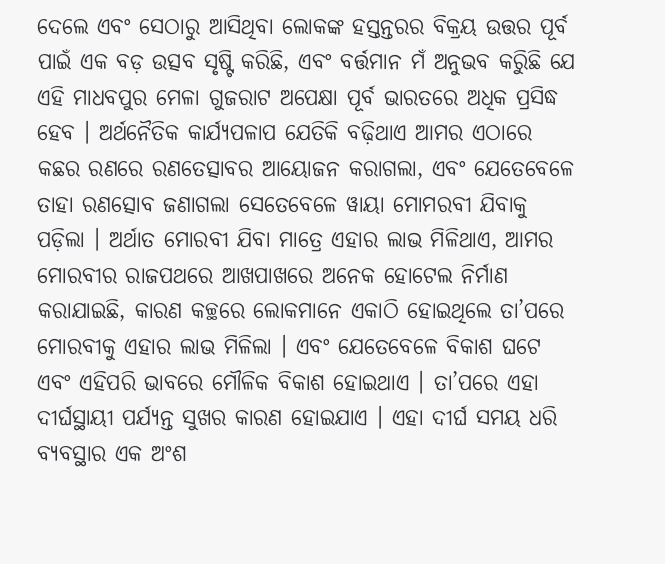ଦେଲେ ଏବଂ ସେଠାରୁ ଆସିଥିବା ଲୋକଙ୍କ ହସ୍ତନ୍ତରର ବିକ୍ରୟ ଉତ୍ତର ପୂର୍ବ ପାଇଁ ଏକ ବଡ଼ ଉତ୍ସବ ସୃଷ୍ଟି କରିଛି, ଏବଂ ବର୍ତ୍ତମାନ ମଁ ଅନୁଭବ କରିୁଛି ଯେ ଏହି ମାଧବପୁର ମେଳା ଗୁଜରାଟ ଅପେକ୍ଷା ପୂର୍ବ ଭାରତରେ ଅଧିକ ପ୍ରସିଦ୍ଧ ହେବ । ଅର୍ଥନୈତିକ କାର୍ଯ୍ୟପଳାପ ଯେତିକି ବଢ଼ିଥାଏ ଆମର ଏଠାରେ କଛର ରଣରେ ରଣତେତ୍ସାବର ଆୟୋଜନ କରାଗଲା, ଏବଂ ଯେତେବେଳେ ତାହା ରଣତ୍ସୋବ ଜଣାଗଲା ସେତେବେଳେ ୱାୟା ମୋମରବୀ ଯିବାକୁ ପଡ଼ିଲା । ଅର୍ଥାତ ମୋରବୀ ଯିବା ମାତ୍ରେ ଏହାର ଲାଭ ମିଳିଥାଏ, ଆମର ମୋରବୀର ରାଜପଥରେ ଆଖପାଖରେ ଅନେକ ହୋଟେଲ ନିର୍ମାଣ କରାଯାଇଛି, କାରଣ କଚ୍ଛରେ ଲୋକମାନେ ଏକାଠି ହୋଇଥିଲେ ତା’ପରେ ମୋରବୀକୁ ଏହାର ଲାଭ ମିଳିଲା । ଏବଂ ଯେତେବେଳେ ବିକାଶ ଘଟେ ଏବଂ ଏହିପରି ଭାବରେ ମୌଳିକ ବିକାଶ ହୋଇଥାଏ । ତା’ପରେ ଏହା ଦୀର୍ଘସ୍ଥାୟୀ ପର୍ଯ୍ୟନ୍ତ ସୁଖର କାରଣ ହୋଇଯାଏ । ଏହା ଦୀର୍ଘ ସମୟ ଧରି ବ୍ୟବସ୍ଥାର ଏକ ଅଂଶ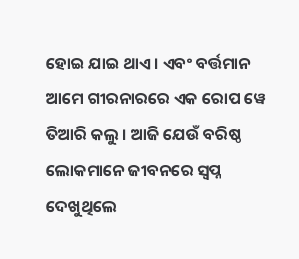ହୋଇ ଯାଇ ଥାଏ । ଏବଂ ବର୍ତ୍ତମାନ ଆମେ ଗୀରନାରରେ ଏକ ରୋପ ୱେ ତିଆରି କଲୁ । ଆଜି ଯେଉଁ ବରିଷ୍ଠ ଲୋକମାନେ ଜୀବନରେ ସ୍ୱପ୍ନ ଦେଖୁଥିଲେ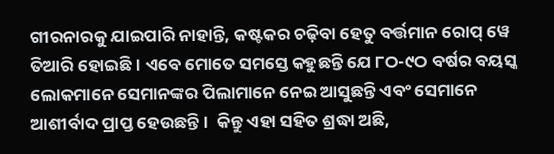ଗୀରନାରକୁ ଯାଇପାରି ନାହାନ୍ତି, କଷ୍ଟକର ଚଢ଼ିବା ହେତୁ ବର୍ତ୍ତମାନ ରୋପ୍ ୱେ ତିଆରି ହୋଇଛି । ଏବେ ମୋତେ ସମସ୍ତେ କହୁଛନ୍ତି ଯେ ୮ଠ-୯ଠ ବର୍ଷର ବୟସ୍କ ଲୋକମାନେ ସେମାନଙ୍କର ପିଲାମାନେ ନେଇ ଆସୁଛନ୍ତି ଏବଂ ସେମାନେ ଆଶୀର୍ବାଦ ପ୍ରାପ୍ତ ହେଉଛନ୍ତି ।  କିନ୍ତୁ ଏହା ସହିତ ଶ୍ରଦ୍ଧା ଅଛି,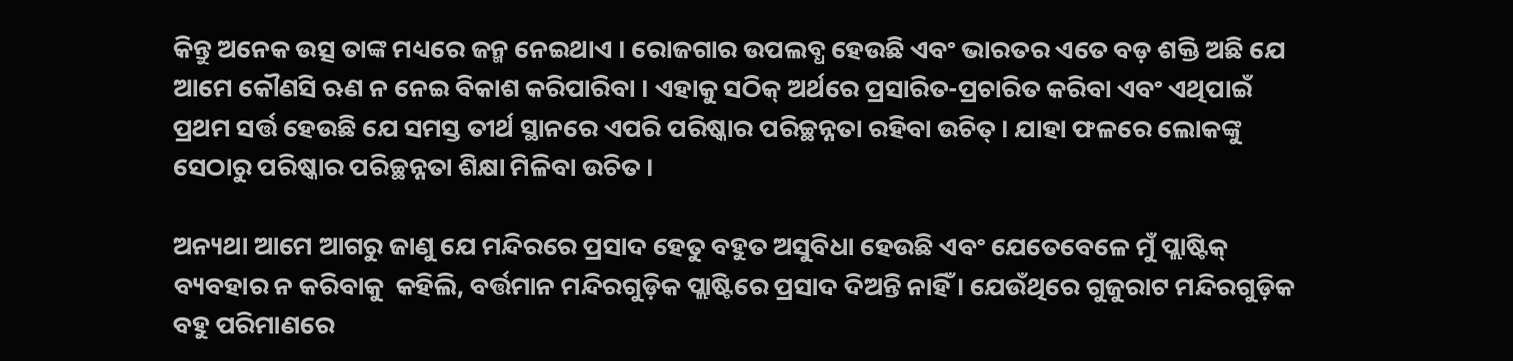କିନ୍ତୁ ଅନେକ ଉତ୍ସ ତାଙ୍କ ମଧ୍ୟରେ ଜନ୍ମ ନେଇଥାଏ । ରୋଜଗାର ଉପଲବ୍ଧ ହେଉଛି ଏବଂ ଭାରତର ଏତେ ବଡ଼ ଶକ୍ତି ଅଛି ଯେ ଆମେ କୌଣସି ଋଣ ନ ନେଇ ବିକାଶ କରିପାରିବା । ଏହାକୁ ସଠିକ୍ ଅର୍ଥରେ ପ୍ରସାରିତ-ପ୍ରଚାରିତ କରିବା ଏବଂ ଏଥିପାଇଁ ପ୍ରଥମ ସର୍ତ୍ତ ହେଉଛି ଯେ ସମସ୍ତ ତୀର୍ଥ ସ୍ଥାନରେ ଏପରି ପରିଷ୍କାର ପରିଚ୍ଛନ୍ନତା ରହିବା ଉଚିତ୍ । ଯାହା ଫଳରେ ଲୋକଙ୍କୁ ସେଠାରୁ ପରିଷ୍କାର ପରିଚ୍ଛନ୍ନତା ଶିକ୍ଷା ମିଳିବା ଉଚିତ ।

ଅନ୍ୟଥା ଆମେ ଆଗରୁ ଜାଣୁ ଯେ ମନ୍ଦିରରେ ପ୍ରସାଦ ହେତୁ ବହୁତ ଅସୁବିଧା ହେଉଛି ଏବଂ ଯେତେବେଳେ ମୁଁ ପ୍ଲାଷ୍ଟିକ୍ ବ୍ୟବହାର ନ କରିବାକୁ  କହିଲି, ବର୍ତ୍ତମାନ ମନ୍ଦିରଗୁଡ଼ିକ ପ୍ଲାଷ୍ଟିରେ ପ୍ରସାଦ ଦିଅନ୍ତି ନାହିଁ । ଯେଉଁଥିରେ ଗୁଜୁରାଟ ମନ୍ଦିରଗୁଡ଼ିକ ବହୁ ପରିମାଣରେ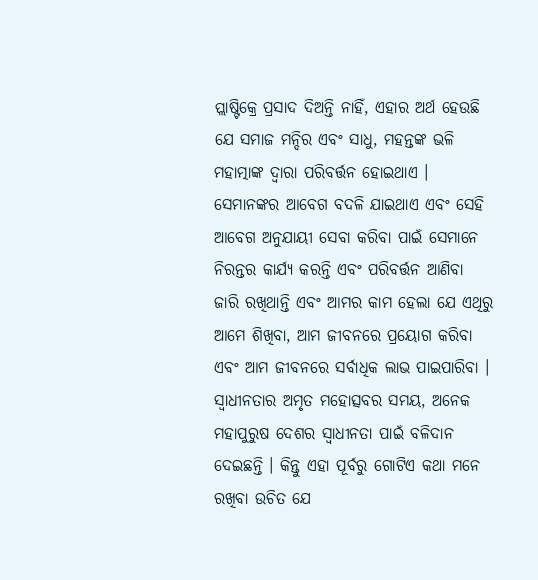ପ୍ଲାଷ୍ଟିକ୍ରେ ପ୍ରସାଦ ଦିଅନ୍ତି ନାହିଁ, ଏହାର ଅର୍ଥ ହେଉଛି ଯେ ସମାଜ ମନ୍ଦିର ଏବଂ ସାଧୁ, ମହନ୍ତଙ୍କ ଭଳି ମହାତ୍ମାଙ୍କ ଦ୍ୱାରା ପରିବର୍ତ୍ତନ ହୋଇଥାଏ । ସେମାନଙ୍କର ଆବେଗ ବଦଳି ଯାଇଥାଏ ଏବଂ ସେହି ଆବେଗ ଅନୁଯାୟୀ ସେବା କରିବା ପାଇଁ ସେମାନେ ନିରନ୍ତର କାର୍ଯ୍ୟ କରନ୍ତି ଏବଂ ପରିବର୍ତ୍ତନ ଆଣିବା ଜାରି ରଖିଥାନ୍ତି ଏବଂ ଆମର କାମ ହେଲା ଯେ ଏଥିରୁ ଆମେ ଶିଖିବା, ଆମ ଜୀବନରେ ପ୍ରୟୋଗ କରିବା ଏବଂ ଆମ ଜୀବନରେ ସର୍ବାଧିକ ଲାଭ ପାଇପାରିବା । ସ୍ୱାଧୀନତାର ଅମୃତ ମହୋତ୍ସବର ସମୟ, ଅନେକ ମହାପୁରୁଷ ଦେଶର ସ୍ୱାଧୀନତା ପାଇଁ ବଳିଦାନ ଦେଇଛନ୍ତି । କିନ୍ତୁ ଏହା ପୂର୍ବରୁ ଗୋଟିଏ କଥା ମନେ ରଖିବା ଉଚିତ ଯେ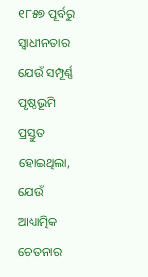୧୮୫୭ ପୂର୍ବରୁ ସ୍ୱାଧୀନତାର ଯେଉଁ ସମ୍ପୂର୍ଣ୍ଣ ପୃଷ୍ଠଭୂମି ପ୍ରସ୍ତୁତ ହୋଇଥିଲା, ଯେଉଁ ଆଧ୍ୟାତ୍ମିକ ଚେତନାର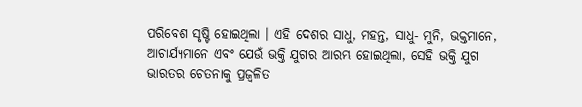ପରିବେଶ ସୃଷ୍ଟି ହୋଇଥିଲା । ଏହି ଦେଶର ସାଧୁ, ମହନ୍ତ, ସାଧୁ- ମୁନି, ଭକ୍ତମାନେ, ଆଚାର୍ଯ୍ୟମାନେ ଏବଂ ଯେଉଁ ଭକ୍ତି ଯୁଗର ଆରମ୍ଭ ହୋଇଥିଲା, ସେହି ଭକ୍ତି ଯୁଗ ଭାରତର ଚେତନାକୁ ପ୍ରଜ୍ୱଳିତ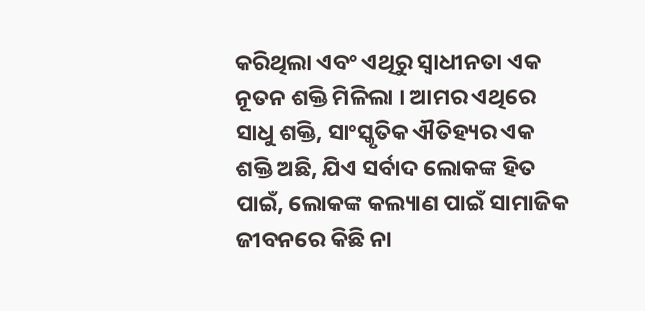କରିଥିଲା ଏବଂ ଏଥିରୁ ସ୍ୱାଧୀନତା ଏକ ନୂତନ ଶକ୍ତି ମିଳିଲା । ଆମର ଏଥିରେ ସାଧୁ ଶକ୍ତି, ସାଂସ୍କୃତିକ ଐତିହ୍ୟର ଏକ ଶକ୍ତି ଅଛି, ଯିଏ ସର୍ବାଦ ଲୋକଙ୍କ ହିତ ପାଇଁ, ଲୋକଙ୍କ କଲ୍ୟାଣ ପାଇଁ ସାମାଜିକ ଜୀବନରେ କିଛି ନା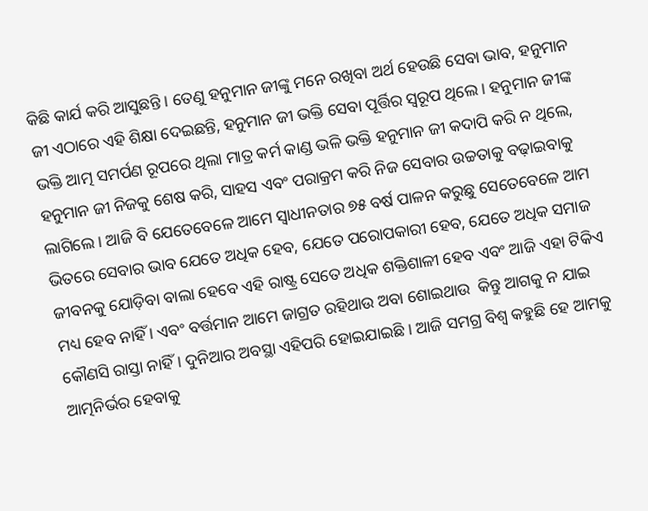କିଛି କାର୍ଯ କରି ଆସୁଛନ୍ତି । ତେଣୁ ହନୁମାନ ଜୀଙ୍କୁ ମନେ ରଖିବା ଅର୍ଥ ହେଉଛି ସେବା ଭାବ, ହନୁମାନ ଜୀ ଏଠାରେ ଏହି ଶିକ୍ଷା ଦେଇଛନ୍ତି, ହନୁମାନ ଜୀ ଭକ୍ତି ସେବା ପୂର୍ତ୍ତିର ସ୍ୱରୂପ ଥିଲେ । ହନୁମାନ ଜୀଙ୍କ ଭକ୍ତି ଆତ୍ମ ସମର୍ପଣ ରୂପରେ ଥିଲା ମାତ୍ର କର୍ମ କାଣ୍ଡ ଭଳି ଭକ୍ତି ହନୁମାନ ଜୀ କଦାପି କରି ନ ଥିଲେ, ହନୁମାନ ଜୀ ନିଜକୁ ଶେଷ କରି, ସାହସ ଏବଂ ପରାକ୍ରମ କରି ନିଜ ସେବାର ଉଚ୍ଚତାକୁ ବଢ଼ାଇବାକୁ ଲାଗିଲେ । ଆଜି ବି ଯେତେବେଳେ ଆମେ ସ୍ୱାଧୀନତାର ୭୫ ବର୍ଷ ପାଳନ କରୁଛୁ ସେତେବେଳେ ଆମ ଭିତରେ ସେବାର ଭାବ ଯେତେ ଅଧିକ ହେବ, ଯେତେ ପରୋପକାରୀ ହେବ, ଯେତେ ଅଧିକ ସମାଜ ଜୀବନକୁ ଯୋଡ଼ିବା ବାଲା ହେବେ ଏହି ରାଷ୍ଟ୍ର ସେତେ ଅଧିକ ଶକ୍ତିଶାଳୀ ହେବ ଏବଂ ଆଜି ଏହା ଟିକିଏ ମଧ୍ୟ ହେବ ନାହିଁ । ଏବଂ ବର୍ତ୍ତମାନ ଆମେ ଜାଗ୍ରତ ରହିଥାଉ ଅବା ଶୋଇଥାଉ  କିନ୍ତୁ ଆଗକୁ ନ ଯାଇ କୌଣସି ରାସ୍ତା ନାହିଁ। ଦୁନିଆର ଅବସ୍ଥା ଏହିପରି ହୋଇଯାଇଛି । ଆଜି ସମଗ୍ର ବିଶ୍ୱ କହୁଛି ହେ ଆମକୁ ଆତ୍ମନିର୍ଭର ହେବାକୁ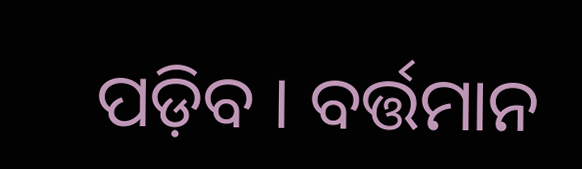ପଡ଼ିବ । ବର୍ତ୍ତମାନ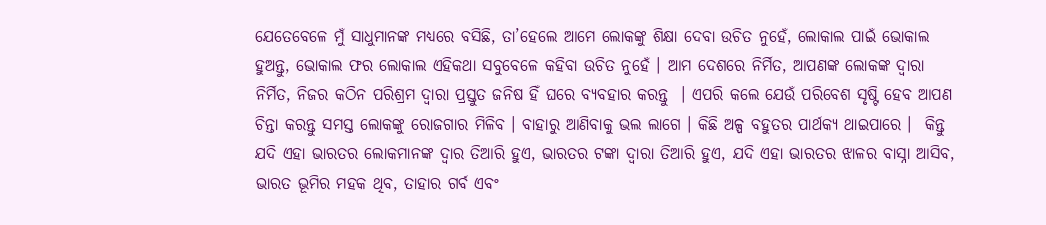ଯେତେବେଳେ ମୁଁ ସାଧୁମାନଙ୍କ ମଧ୍ୟରେ ବସିଛି, ତା’ହେଲେ ଆମେ ଲୋକଙ୍କୁ ଶିକ୍ଷା ଦେବା ଉଚିତ ନୁହେଁ, ଲୋକାଲ ପାଇଁ ଭୋକାଲ ହୁଅନ୍ତୁ, ଭୋକାଲ ଫର ଲୋକାଲ ଏହିକଥା ସବୁବେଳେ କହିବା ଉଚିତ ନୁହେଁ । ଆମ ଦେଶରେ ନିର୍ମିତ, ଆପଣଙ୍କ ଲୋକଙ୍କ ଦ୍ୱାରା ନିର୍ମିତ, ନିଜର କଠିନ ପରିଶ୍ରମ ଦ୍ୱାରା ପ୍ରସ୍ତୁତ ଜନିଷ ହିଁ ଘରେ ବ୍ୟବହାର କରନ୍ତୁ  । ଏପରି କଲେ ଯେଉଁ ପରିବେଶ ସୃଷ୍ଟି ହେବ ଆପଣ ଚିନ୍ତା କରନ୍ତୁ ସମସ୍ତ ଲୋକଙ୍କୁ ରୋଜଗାର ମିଳିବ । ବାହାରୁ ଆଣିବାକୁ ଭଲ ଲାଗେ । କିଛି ଅଳ୍ପ ବହୁତର ପାର୍ଥକ୍ୟ ଥାଇପାରେ ।  କିନ୍ତୁ ଯଦି ଏହା ଭାରତର ଲୋକମାନଙ୍କ ଦ୍ୱାର ତିଆରି ହୁଏ, ଭାରତର ଟଙ୍କା ଦ୍ୱାରା ତିଆରି ହୁଏ, ଯଦି ଏହା ଭାରତର ଝାଳର ବାସ୍ନା ଆସିବ, ଭାରତ ଭୂମିର ମହକ ଥିବ, ତାହାର ଗର୍ବ ଏବଂ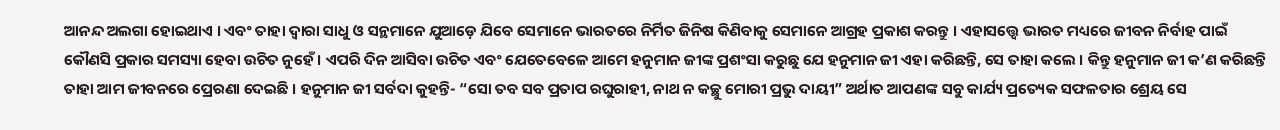ଆନନ୍ଦ ଅଲଗା ହୋଇଥାଏ । ଏବଂ ତାହା ଦ୍ୱାରା ସାଧୁ ଓ ସନ୍ଥମାନେ ଯୁଆଡ଼େ ଯିବେ ସେମାନେ ଭାରତରେ ନିର୍ମିତ ଜିନିଷ କିଣିବାକୁ ସେମାନେ ଆଗ୍ରହ ପ୍ରକାଶ କରନ୍ତୁ । ଏହାସତ୍ତ୍ୱେ ଭାରତ ମଧ୍ୟରେ ଜୀବନ ନିର୍ବାହ ପାଇଁ କୌଣସି ପ୍ରକାର ସମସ୍ୟା ହେବା ଉଚିତ ନୁହେଁ । ଏପରି ଦିନ ଆସିବା ଉଚିତ ଏବଂ ଯେତେବେଳେ ଆମେ ହନୁମାନ ଜୀଙ୍କ ପ୍ରଶଂସା କରୁଛୁ ଯେ ହନୁମାନ ଜୀ ଏହା କରିଛନ୍ତି, ସେ ତାହା କଲେ । କିନ୍ତୁ ହନୁମାନ ଜୀ କ’ଣ କରିଛନ୍ତି ତାହା ଆମ ଜୀବନରେ ପ୍ରେରଣା ଦେଇଛି । ହନୁମାନ ଜୀ ସର୍ବଦା କୁହନ୍ତି- “ସୋ ତବ ସବ ପ୍ରତାପ ରଘୁରାହୀ, ନାଥ ନ କଚ୍ଛୁ ମୋରୀ ପ୍ରଭୁ ଦାୟୀ” ଅର୍ଥାତ ଆପଣଙ୍କ ସବୁ କାର୍ଯ୍ୟ ପ୍ରତ୍ୟେକ ସଫଳତାର ଶ୍ରେୟ ସେ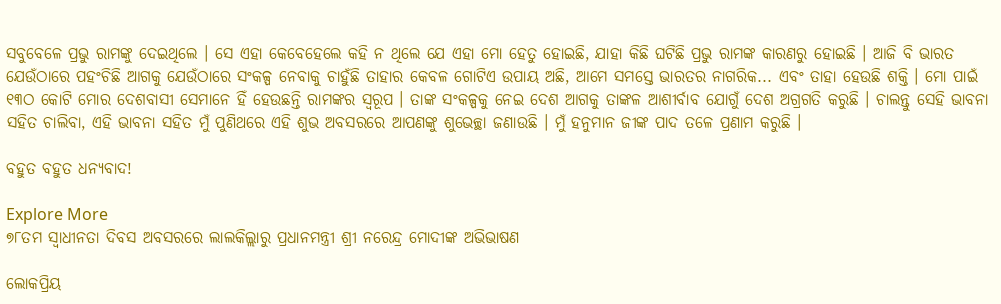ସବୁବେଳେ ପ୍ରଭୁ ରାମଙ୍କୁ ଦେଇଥିଲେ । ସେ ଏହା କେବେହେଲେ କହି ନ ଥିଲେ ଯେ ଏହା ମୋ ହେତୁ ହୋଇଛି, ଯାହା କିଛି ଘଟିଛି ପ୍ରଭୁ ରାମଙ୍କ କାରଣରୁ ହୋଇଛି । ଆଜି ବି ଭାରତ ଯେଉଁଠାରେ ପହଂଚିଛି ଆଗକୁ ଯେଉଁଠାରେ ସଂକଳ୍ପ ନେବାକୁ ଚାହୁଁଛି ତାହାର କେବଳ ଗୋଟିଏ ଉପାୟ ଅଛି, ଆମେ ସମସ୍ତେ ଭାରତର ନାଗରିକ... ଏବଂ ତାହା ହେଉଛି ଶକ୍ତି । ମୋ ପାଇଁ ୧୩ଠ କୋଟି ମୋର ଦେଶବାସୀ ସେମାନେ ହିଁ ହେଉଛନ୍ତି ରାମଙ୍କର ସ୍ୱରୂପ । ତାଙ୍କ ସଂକଳ୍ପକୁ ନେଇ ଦେଶ ଆଗକୁ ତାଙ୍କଳ ଆଶୀର୍ବାବ ଯୋଗୁଁ ଦେଶ ଅଗ୍ରଗତି କରୁଛି । ଚାଲନ୍ତୁ ସେହି ଭାବନା ସହିତ ଚାଲିବା, ଏହି ଭାବନା ସହିତ ମୁଁ ପୁଣିଥରେ ଏହି ଶୁଭ ଅବସରରେ ଆପଣଙ୍କୁ ଶୁଭେଚ୍ଛା ଜଣାଉଛି । ମୁଁ ହନୁମାନ ଜୀଙ୍କ ପାଦ ତଳେ ପ୍ରଣାମ କରୁଛି ।

ବହୁତ ବହୁତ ଧନ୍ୟବାଦ!

Explore More
୭୮ତମ ସ୍ୱାଧୀନତା ଦିବସ ଅବସରରେ ଲାଲକିଲ୍ଲାରୁ ପ୍ରଧାନମନ୍ତ୍ରୀ ଶ୍ରୀ ନରେନ୍ଦ୍ର ମୋଦୀଙ୍କ ଅଭିଭାଷଣ

ଲୋକପ୍ରିୟ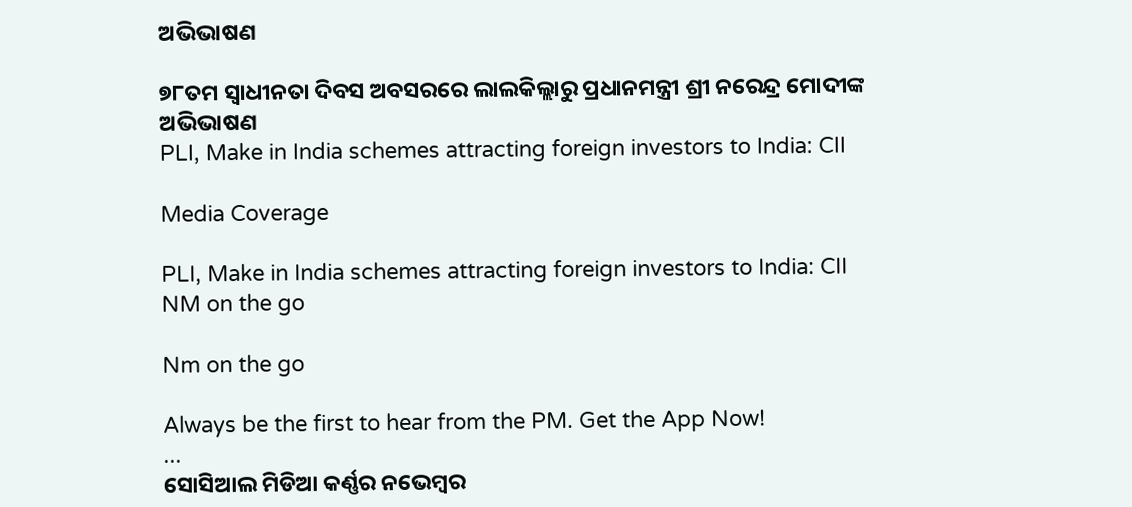ଅଭିଭାଷଣ

୭୮ତମ ସ୍ୱାଧୀନତା ଦିବସ ଅବସରରେ ଲାଲକିଲ୍ଲାରୁ ପ୍ରଧାନମନ୍ତ୍ରୀ ଶ୍ରୀ ନରେନ୍ଦ୍ର ମୋଦୀଙ୍କ ଅଭିଭାଷଣ
PLI, Make in India schemes attracting foreign investors to India: CII

Media Coverage

PLI, Make in India schemes attracting foreign investors to India: CII
NM on the go

Nm on the go

Always be the first to hear from the PM. Get the App Now!
...
ସୋସିଆଲ ମିଡିଆ କର୍ଣ୍ଣର ନଭେମ୍ବର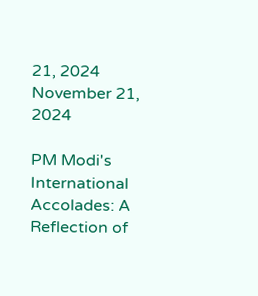21, 2024
November 21, 2024

PM Modi's International Accolades: A Reflection of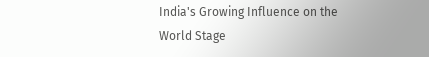India's Growing Influence on the World Stage